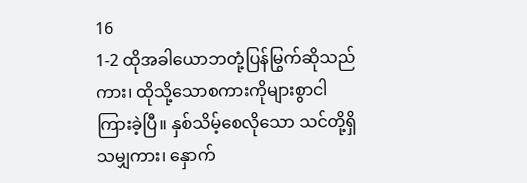16
1-2 ထိုအခါယောဘတုံ့ပြန်မြွက်ဆိုသည်ကား၊ ထိုသို့သောစကားကိုများစွာငါကြားခဲ့ပြီ။ နှစ်သိမ့်စေလိုသော သင်တို့ရှိသမျှကား၊ နှောက်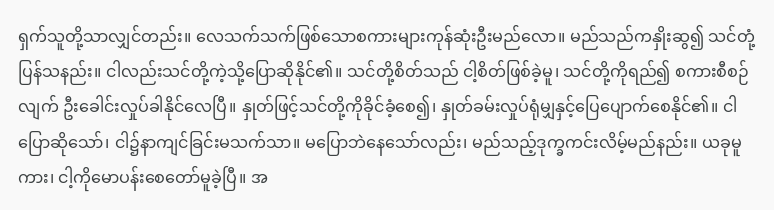ရှက်သူတို့သာလျှင်တည်း။ လေသက်သက်ဖြစ်သောစကားများကုန်ဆုံးဦးမည်လော။ မည်သည်ကနှိုးဆွ၍ သင်တုံ့ပြန်သနည်း။ ငါလည်းသင်တို့ကဲ့သို့ပြောဆိုနိုင်၏။ သင်တို့စိတ်သည် ငါ့စိတ်ဖြစ်ခဲ့မူ၊ သင်တို့ကိုရည်၍ စကားစီစဉ်လျက် ဦးခေါင်းလှုပ်ခါနိုင်လေပြီ။ နှုတ်ဖြင့်သင်တို့ကိုခိုင်ခံ့စေ၍၊ နှုတ်ခမ်းလှုပ်ရုံမျှနှင့်ပြေပျောက်စေနိုင်၏။ ငါပြောဆိုသော်၊ ငါ၌နာကျင်ခြင်းမသက်သာ။ မပြောဘဲနေသော်လည်း၊ မည်သည့်ဒုက္ခကင်းလိမ့်မည်နည်း။ ယခုမူကား၊ ငါ့ကိုမောပန်းစေတော်မူခဲ့ပြီ။ အ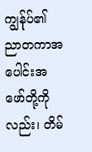ကျွန်ုပ်၏ ညာတကာအပေါင်းအဖော်တို့ကိုလည်း၊ တိမ်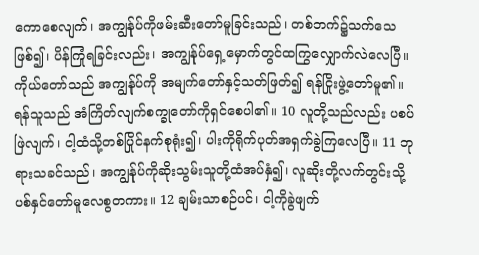ကောစေလျက်၊ အကျွန်ုပ်ကိုဖမ်းဆီးတော်မူခြင်းသည်၊ တစ်ဘက်၌သက်သေဖြစ်၍၊ ပိန်ကြုံရခြင်းလည်း၊ အကျွန်ုပ်ရှေ့မှောက်တွင်ထကြွလျှောက်လဲလေပြီ။ ကိုယ်တော်သည် အကျွန်ုပ်ကို အမျက်တော်နှင့်သတ်ဖြတ်၍ ရန်ငြိုးဖွဲ့တော်မူ၏။ ရန်သူသည် အံကြိတ်လျက်စက္ခုတော်ကိုရှင်စေပါ၏။ 10 လူတို့သည်လည်း ပစပ်ဖြဲလျက်၊ ငါ့ထံသို့တစ်ပြိုင်နက်စုရုံး၍၊ ပါးကိုရိုက်ပုတ်အရှက်ခွဲကြလေပြီ။ 11 ဘုရားသခင်သည်၊ အကျွန်ုပ်ကိုဆိုးသွမ်းသူတို့ထံအပ်နှံ၍၊ လူဆိုးတို့လက်တွင်းသို့ပစ်နှင်တော်မူလေစွတကား။ 12 ချမ်းသာစဉ်ပင်၊ ငါ့ကိုခွဲဖျက်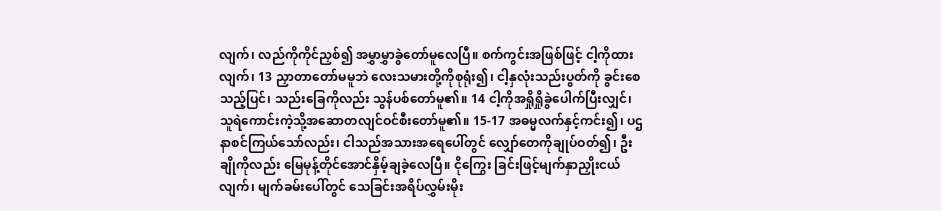လျက်၊ လည်ကိုကိုင်ညှစ်၍ အမွှာမွှာခွဲတော်မူလေပြီ။ စက်ကွင်းအဖြစ်ဖြင့် ငါ့ကိုထားလျက်၊ 13 ညှာတာတော်မမူဘဲ လေးသမားတို့ကိုစုရုံး၍၊ ငါ့နှလုံးသည်းပွတ်ကို ခွင်းစေသည့်ပြင်၊ သည်းခြေကိုလည်း သွန်ပစ်တော်မူ၏။ 14 ငါ့ကိုအရှိုရှိုခွဲပေါက်ပြီးလျှင်၊ သူရဲကောင်းကဲ့သို့အဆောတလျင်ဝင်စီးတော်မူ၏။ 15-17 အဓမ္မလက်နှင့်ကင်း၍၊ ပဌနာစင်ကြယ်သော်လည်း၊ ငါသည်အသားအရေပေါ်တွင် လျှော်တေကိုချုပ်ဝတ်၍၊ ဦးချိုကိုလည်း မြေမုန့်တိုင်အောင်နှိမ့်ချခဲ့လေပြီ။ ငိုကြွေး ခြင်းဖြင့်မျက်နှာညှိုးငယ်လျက်၊ မျက်ခမ်းပေါ်တွင် သေခြင်းအရိပ်လွှမ်းမိုး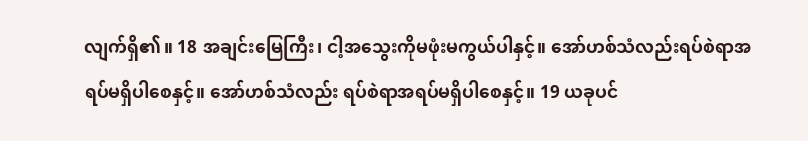လျက်ရှိ၏။ 18 အချင်းမြေကြီး၊ ငါ့အသွေးကိုမဖုံးမကွယ်ပါနှင့်။ အော်ဟစ်သံလည်းရပ်စဲရာအရပ်မရှိပါစေနှင့်။ အော်ဟစ်သံလည်း ရပ်စဲရာအရပ်မရှိပါစေနှင့်။ 19 ယခုပင်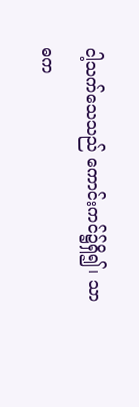ငါ့သက်သေသည် ကောင်းကင်၌ရှိ၍၊ သာဓက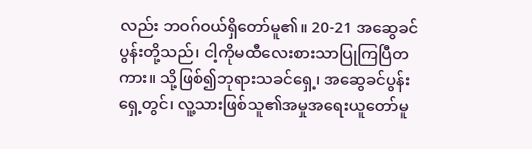လည်း ဘဝဂ်ဝယ်ရှိတော်မူ၏။ 20-21 အဆွေခင်ပွန်းတို့သည်၊ ငါ့ကိုမထီလေးစားသာပြုကြပြီတကား။ သို့ဖြစ်၍ဘုရားသခင်ရှေ့၊ အဆွေခင်ပွန်းရှေ့တွင်၊ လူ့သားဖြစ်သူ၏အမှုအရေးယူတော်မူ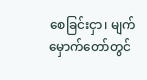စေခြင်းငှာ၊ မျက်မှောက်တော်တွင်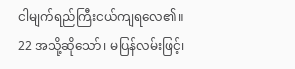ငါမျက်ရည်ကြီးငယ်ကျရလေ၏။
22 အသို့ဆိုသော်၊ မပြန်လမ်းဖြင့်၊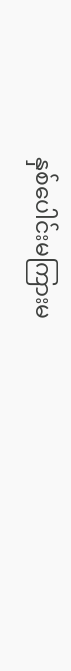နှစ်ပေါင်းမကြားမ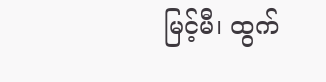မြင့်မီ၊ ထွက်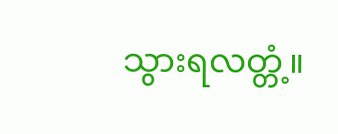သွားရလတ္တံ့။